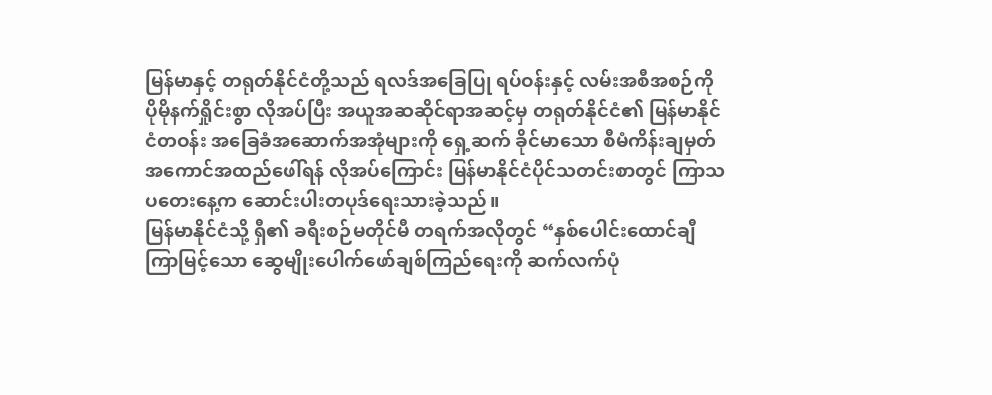မြန်မာနှင့် တရုတ်နိုင်ငံတို့သည် ရလဒ်အခြေပြု ရပ်ဝန်းနှင့် လမ်းအစီအစဉ်ကို ပိုမိုနက်ရှိုင်းစွာ လိုအပ်ပြီး အယူအဆဆိုင်ရာအဆင့်မှ တရုတ်နိုင်ငံ၏ မြန်မာနိုင်ငံတဝန်း အခြေခံအဆောက်အအုံများကို ရှေ့ဆက် ခိုင်မာသော စီမံကိန်းချမှတ် အကောင်အထည်ဖေါ်ရန် လိုအပ်ကြောင်း မြန်မာနိုင်ငံပိုင်သတင်းစာတွင် ကြာသပတေးနေ့က ဆောင်းပါးတပုဒ်ရေးသားခဲ့သည်။
မြန်မာနိုင်ငံသို့ ရှီ၏ ခရီးစဉ်မတိုင်မီ တရက်အလိုတွင် “နှစ်ပေါင်းထောင်ချီ ကြာမြင့်သော ဆွေမျိုးပေါက်ဖော်ချစ်ကြည်ရေးကို ဆက်လက်ပုံ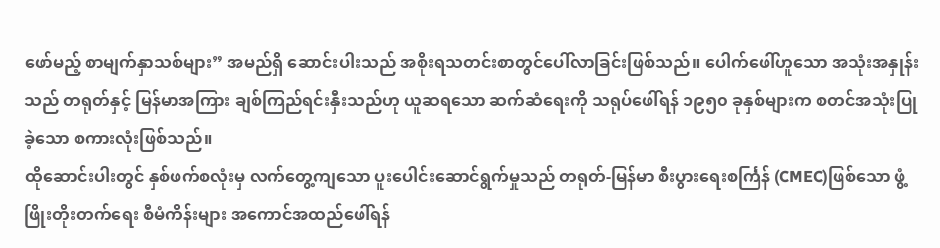ဖော်မည့် စာမျက်နှာသစ်များ” အမည်ရှိ ဆောင်းပါးသည် အစိုးရသတင်းစာတွင်ပေါ်လာခြင်းဖြစ်သည်။ ပေါက်ဖေါ်ဟူသော အသုံးအနှုန်းသည် တရုတ်နှင့် မြန်မာအကြား ချစ်ကြည်ရင်းနှီးသည်ဟု ယူဆရသော ဆက်ဆံရေးကို သရုပ်ဖေါ်ရန် ၁၉၅၀ ခုနှစ်များက စတင်အသုံးပြုခဲ့သော စကားလုံးဖြစ်သည်။
ထိုဆောင်းပါးတွင် နှစ်ဖက်စလုံးမှ လက်တွေ့ကျသော ပူးပေါင်းဆောင်ရွက်မှုသည် တရုတ်-မြန်မာ စီးပွားရေးစင်္ကြန် (CMEC)ဖြစ်သော ဖွံ့ဖြိုးတိုးတက်ရေး စီမံကိန်းများ အကောင်အထည်ဖေါ်ရန်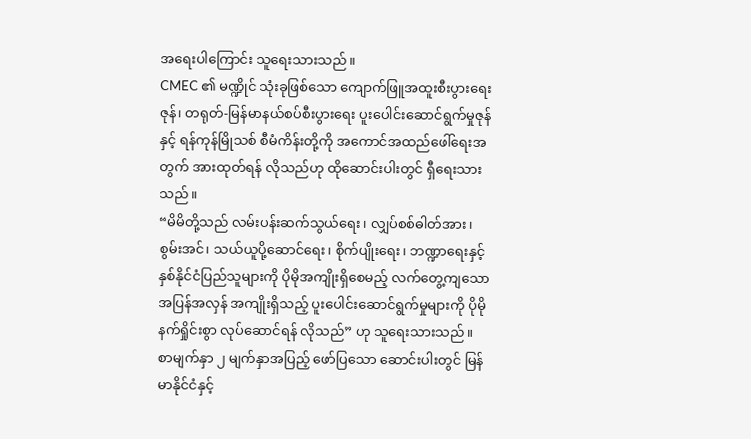အရေးပါကြောင်း သူရေးသားသည်။
CMEC ၏ မဏ္ဍိုင် သုံးခုဖြစ်သော ကျောက်ဖြူအထူးစီးပွားရေးဇုန်၊ တရုတ်-မြန်မာနယ်စပ်စီးပွားရေး ပူးပေါင်းဆောင်ရွက်မှုဇုန်နှင့် ရန်ကုန်မြိုသစ် စီမံကိန်းတို့ကို အကောင်အထည်ဖေါ်ရေးအတွက် အားထုတ်ရန် လိုသည်ဟု ထိုဆောင်းပါးတွင် ရှီရေးသားသည်။
“မိမိတို့သည် လမ်းပန်းဆက်သွယ်ရေး၊ လျှပ်စစ်ဓါတ်အား၊ စွမ်းအင်၊ သယ်ယူပို့ဆောင်ရေး၊ စိုက်ပျိုးရေး၊ ဘဏ္ဍာရေးနှင့် နှစ်နိုင်ငံပြည်သူများကို ပိုမိုအကျိုးရှိစေမည့် လက်တွေ့ကျသော အပြန်အလှန် အကျိုးရှိသည့် ပူးပေါင်းဆောင်ရွက်မှုများကို ပိုမိုနက်ရှိုင်းစွာ လုပ်ဆောင်ရန် လိုသည်” ဟု သူရေးသားသည်။
စာမျက်နှာ ၂ မျက်နှာအပြည့် ဖော်ပြသော ဆောင်းပါးတွင် မြန်မာနိုင်ငံနှင့်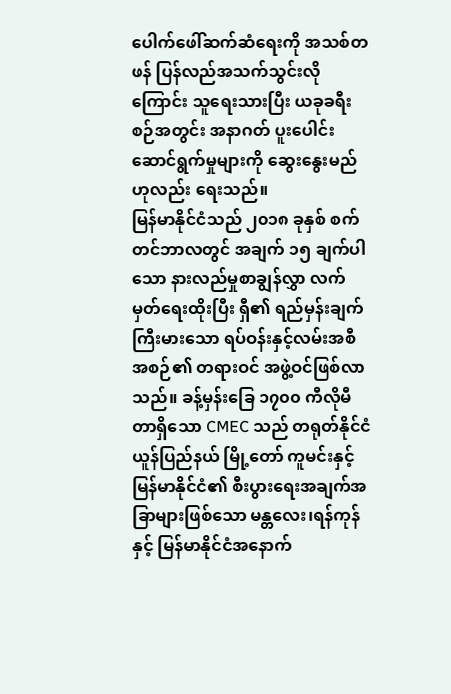ပေါက်ဖေါ်ဆက်ဆံရေးကို အသစ်တဖန် ပြန်လည်အသက်သွင်းလိုကြောင်း သူရေးသားပြီး ယခုခရီးစဉ်အတွင်း အနာဂတ် ပူးပေါင်းဆောင်ရွက်မှုများကို ဆွေးနွေးမည်ဟုလည်း ရေးသည်။
မြန်မာနိုင်ငံသည် ၂၀၁၈ ခုနှစ် စက်တင်ဘာလတွင် အချက် ၁၅ ချက်ပါသော နားလည်မှုစာချွန်လွှာ လက်မှတ်ရေးထိုးပြီး ရှီ၏ ရည်မှန်းချက်ကြီးမားသော ရပ်ဝန်းနှင့်လမ်းအစီအစဉ်၏ တရားဝင် အဖွဲ့ဝင်ဖြစ်လာသည်။ ခန့်မှန်းခြေ ၁၇၀၀ ကီလိုမီတာရှိသော CMEC သည် တရုတ်နိုင်ငံယူန်ပြည်နယ် မြို့တော် ကူမင်းနှင့် မြန်မာနိုင်ငံ၏ စီးပွားရေးအချက်အခြာများဖြစ်သော မန္တလေး၊ရန်ကုန်နှင့် မြန်မာနိုင်ငံအနောက်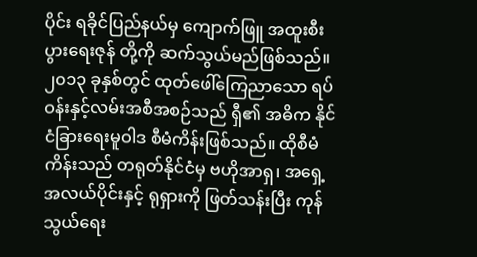ပိုင်း ရခိုင်ပြည်နယ်မှ ကျောက်ဖြူ အထူးစီးပွားရေးဇုန် တို့ကို ဆက်သွယ်မည်ဖြစ်သည်။
၂၀၁၃ ခုနှစ်တွင် ထုတ်ဖေါ်ကြေညာသော ရပ်ဝန်းနှင့်လမ်းအစီအစဉ်သည် ရှီ၏ အဓိက နိုင်ငံခြားရေးမူဝါဒ စီမံကိန်းဖြစ်သည်။ ထိုစီမံကိန်းသည် တရုတ်နိုင်ငံမှ ဗဟိုအာရှ၊ အရှေ့အလယ်ပိုင်းနှင့် ရုရှားကို ဖြတ်သန်းပြီး ကုန်သွယ်ရေး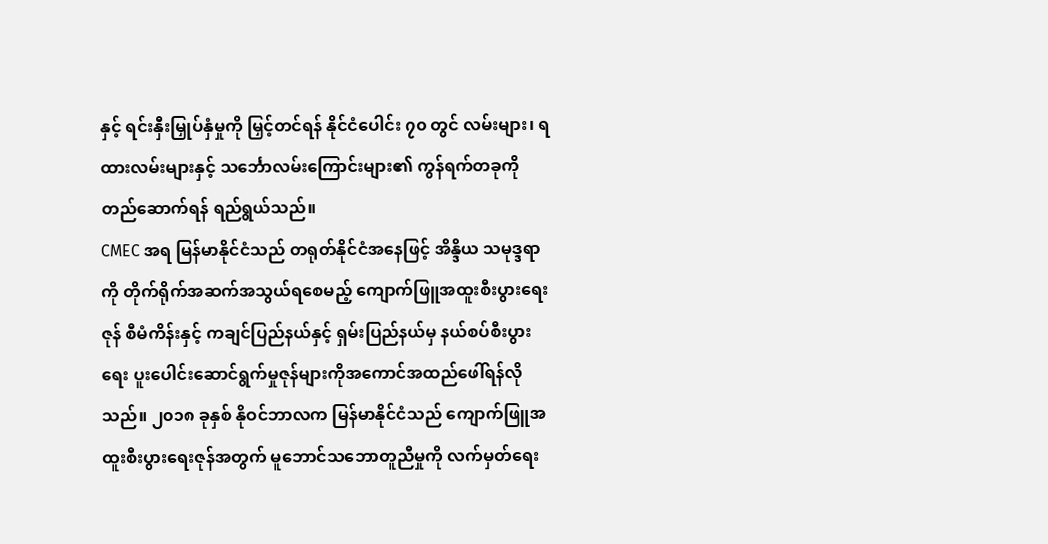နှင့် ရင်းနှီးမြှုပ်နှံမှုကို မြှင့်တင်ရန် နိုင်ငံပေါင်း ၇၀ တွင် လမ်းများ၊ ရထားလမ်းများနှင့် သင်္ဘောလမ်းကြောင်းများ၏ ကွန်ရက်တခုကို တည်ဆောက်ရန် ရည်ရွယ်သည်။
CMEC အရ မြန်မာနိုင်ငံသည် တရုတ်နိုင်ငံအနေဖြင့် အိန္ဒိယ သမုဒ္ဒရာကို တိုက်ရိုက်အဆက်အသွယ်ရစေမည့် ကျောက်ဖြူအထူးစီးပွားရေးဇုန် စီမံကိန်းနှင့် ကချင်ပြည်နယ်နှင့် ရှမ်းပြည်နယ်မှ နယ်စပ်စီးပွားရေး ပူးပေါင်းဆောင်ရွက်မှုဇုန်များကိုအကောင်အထည်ဖေါ်ရန်လိုသည်။ ၂၀၁၈ ခုနှစ် နိုဝင်ဘာလက မြန်မာနိုင်ငံသည် ကျောက်ဖြူအထူးစီးပွားရေးဇုန်အတွက် မူဘောင်သဘောတူညီမှုကို လက်မှတ်ရေး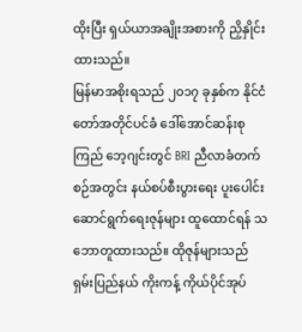ထိုးပြီး ရှယ်ယာအချိုးအစားကို ညှိနှိုင်းထားသည်။
မြန်မာအစိုးရသည် ၂၀၁၇ ခုနှစ်က နိုင်ငံတော်အတိုင်ပင်ခံ ဒေါ်အောင်ဆန်းစုကြည် ဘေ့ဂျင်းတွင် BRI ညီလာခံတက်စဉ်အတွင်း နယ်စပ်စီးပွားရေး ပူးပေါင်းဆောင်ရွက်ရေးဇုန်များ ထူထောင်ရန် သဘောတူထားသည်။ ထိုဇုန်များသည် ရှမ်းပြည်နယ် ကိုးကန့် ကိုယ်ပိုင်အုပ်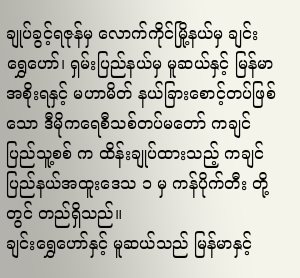ချုပ်ခွင့်ရဇုန်မှ လောက်ကိုင်မြို့နယ်မှ ချင်းရွှေဟော်၊ ရှမ်းပြည်နယ်မှ မူဆယ်နှင့် မြန်မာအစိုးရနှင့် မဟာမိတ် နယ်ခြားစောင့်တပ်ဖြစ်သော ဒီမိုကရေစီသစ်တပ်မတော် ကချင် ပြည်သူ့စစ် က ထိန်းချုပ်ထားသည့် ကချင်ပြည်နယ်အထူးဒေသ ၁ မှ ကန်ပိုက်တီး တို့တွင် တည်ရှိသည်။
ချင်းရွှေဟော်နှင့် မူဆယ်သည် မြန်မာနှင့်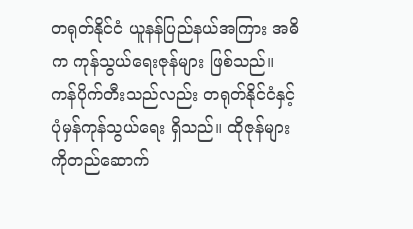တရုတ်နိုင်ငံ ယူနန်ပြည်နယ်အကြား အဓိက ကုန်သွယ်ရေးဇုန်များ ဖြစ်သည်။ ကန်ပိုက်တီးသည်လည်း တရုတ်နိုင်ငံနှင့် ပုံမှန်ကုန်သွယ်ရေး ရှိသည်။ ထိုဇုန်များကိုတည်ဆောက်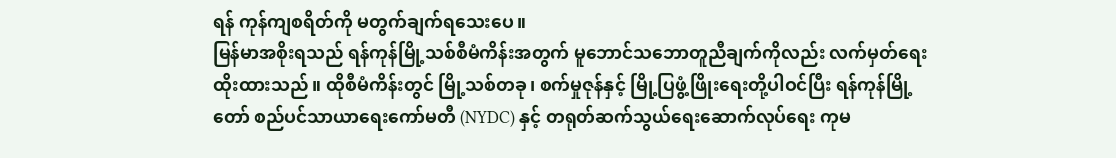ရန် ကုန်ကျစရိတ်ကို မတွက်ချက်ရသေးပေ။
မြန်မာအစိုးရသည် ရန်ကုန်မြို့သစ်စီမံကိန်းအတွက် မူဘောင်သဘောတူညီချက်ကိုလည်း လက်မှတ်ရေးထိုးထားသည်။ ထိုစီမံကိန်းတွင် မြို့သစ်တခု၊ စက်မှုဇုန်နှင့် မြို့ပြဖွံ့ဖြိုးရေးတို့ပါဝင်ပြီး ရန်ကုန်မြို့တော် စည်ပင်သာယာရေးကော်မတီ (NYDC) နှင့် တရုတ်ဆက်သွယ်ရေးဆောက်လုပ်ရေး ကုမ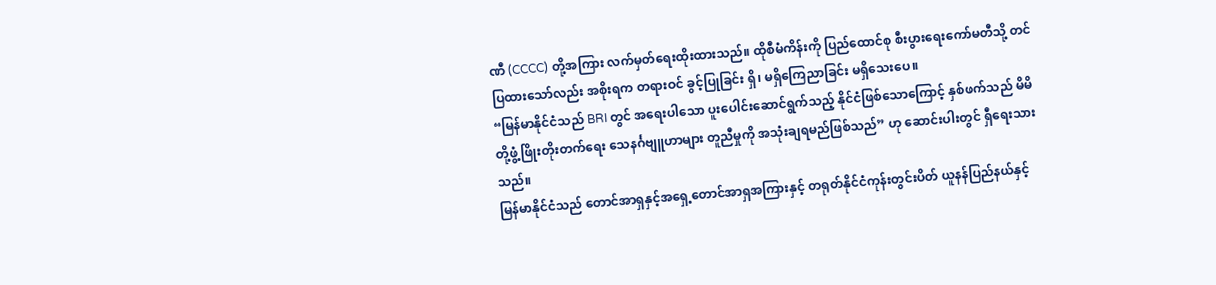ဏီ (CCCC) တို့အကြား လက်မှတ်ရေးထိုးထားသည်။ ထိုစီမံကိန်းကို ပြည်ထောင်စု စီးပွားရေးကော်မတီသို့ တင်ပြထားသော်လည်း အစိုးရက တရားဝင် ခွင့်ပြုခြင်း ရှိ၊ မရှိကြေညာခြင်း မရှိသေးပေ။
“မြန်မာနိုင်ငံသည် BRI တွင် အရေးပါသော ပူးပေါင်းဆောင်ရွက်သည့် နိုင်ငံဖြစ်သောကြောင့် နှစ်ဖက်သည် မိမိတို့ဖွံ့ဖြိုးတိုးတက်ရေး သေနင်္ဂဗျူဟာများ တူညီမှုကို အသုံးချရမည်ဖြစ်သည်” ဟု ဆောင်းပါးတွင် ရှီရေးသားသည်။
မြန်မာနိုင်ငံသည် တောင်အာရှနှင့်အရှေ့တောင်အာရှအကြားနှင့် တရုတ်နိုင်ငံကုန်းတွင်းပိတ် ယူနန်ပြည်နယ်နှင့်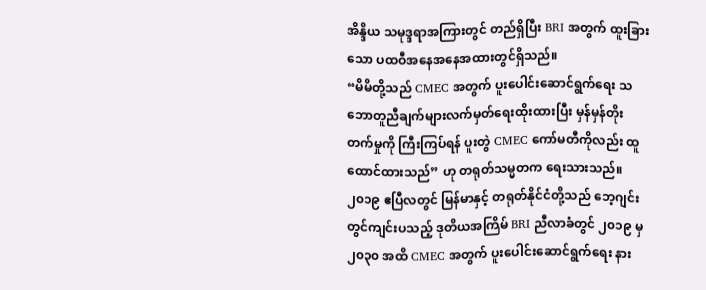အိန္ဒိယ သမုဒ္ဒရာအကြားတွင် တည်ရှိပြီး BRI အတွက် ထူးခြားသော ပထဝီအနေအနေအထားတွင်ရှိသည်။
“မိမိတို့သည် CMEC အတွက် ပူးပေါင်းဆောင်ရွက်ရေး သဘောတူညီချက်များလက်မှတ်ရေးထိုးထားပြီး မှန်မှန်တိုးတက်မှုကို ကြီးကြပ်ရန် ပူးတွဲ CMEC ကော်မတီကိုလည်း ထူထောင်ထားသည်” ဟု တရုတ်သမ္မတက ရေးသားသည်။
၂၀၁၉ ဧပြီလတွင် မြန်မာနှင့် တရုတ်နိုင်ငံတို့သည် ဘေ့ဂျင်းတွင်ကျင်းပသည့် ဒုတိယအကြိမ် BRI ညီလာခံတွင် ၂၀၁၉ မှ ၂၀၃၀ အထိ CMEC အတွက် ပူးပေါင်းဆောင်ရွက်ရေး နား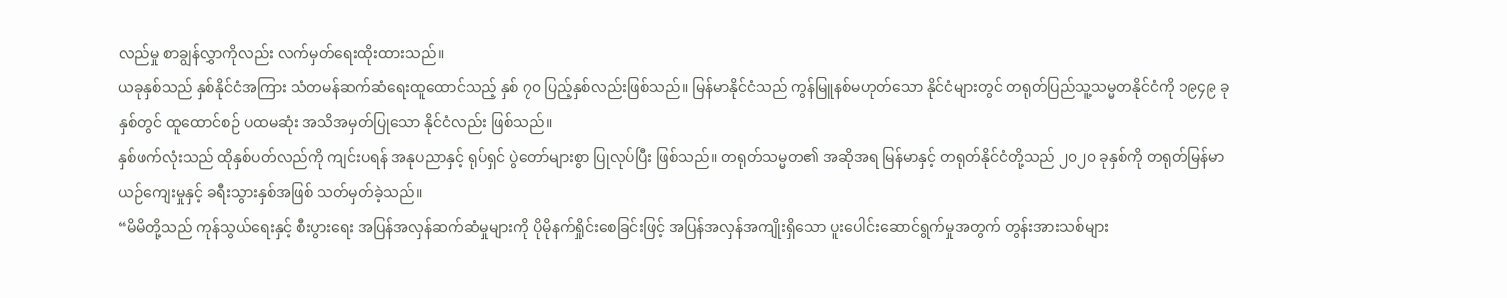လည်မှု စာချွန်လွှာကိုလည်း လက်မှတ်ရေးထိုးထားသည်။
ယခုနှစ်သည် နှစ်နိုင်ငံအကြား သံတမန်ဆက်ဆံရေးထူထောင်သည့် နှစ် ၇၀ ပြည့်နှစ်လည်းဖြစ်သည်။ မြန်မာနိုင်ငံသည် ကွန်မြူနစ်မဟုတ်သော နိုင်ငံများတွင် တရုတ်ပြည်သူ့သမ္မတနိုင်ငံကို ၁၉၄၉ ခုနှစ်တွင် ထူထောင်စဉ် ပထမဆုံး အသိအမှတ်ပြုသော နိုင်ငံလည်း ဖြစ်သည်။
နှစ်ဖက်လုံးသည် ထိုနှစ်ပတ်လည်ကို ကျင်းပရန် အနုပညာနှင့် ရုပ်ရှင် ပွဲတော်များစွာ ပြုလုပ်ပြီး ဖြစ်သည်။ တရုတ်သမ္မတ၏ အဆိုအရ မြန်မာနှင့် တရုတ်နိုင်ငံတို့သည် ၂၀၂၀ ခုနှစ်ကို တရုတ်မြန်မာ ယဉ်ကျေးမှုနှင့် ခရီးသွားနှစ်အဖြစ် သတ်မှတ်ခဲ့သည်။
“မိမိတို့သည် ကုန်သွယ်ရေးနှင့် စီးပွားရေး အပြန်အလှန်ဆက်ဆံမှုများကို ပိုမိုနက်ရှိုင်းစေခြင်းဖြင့် အပြန်အလှန်အကျိုးရှိသော ပူးပေါင်းဆောင်ရွက်မှုအတွက် တွန်းအားသစ်များ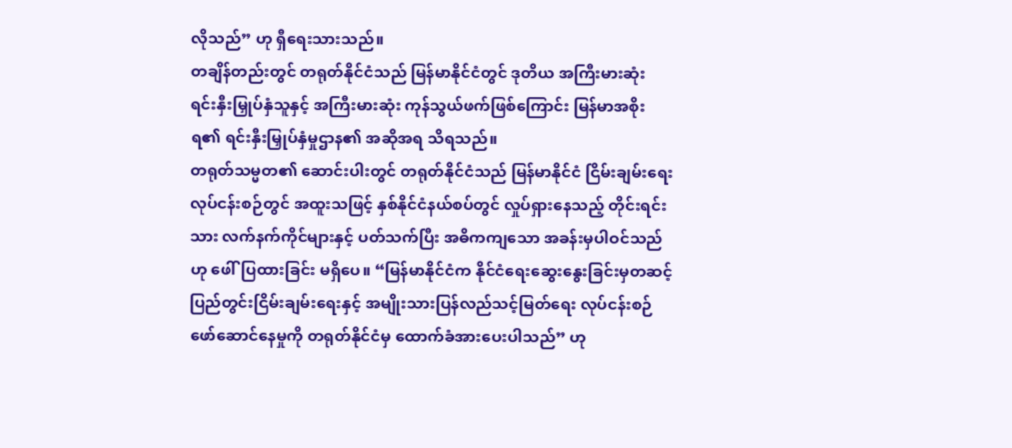လိုသည်” ဟု ရှီရေးသားသည်။
တချိန်တည်းတွင် တရုတ်နိုင်ငံသည် မြန်မာနိုင်ငံတွင် ဒုတိယ အကြီးမားဆုံး ရင်းနှီးမြှုပ်နှံသူနှင့် အကြီးမားဆုံး ကုန်သွယ်ဖက်ဖြစ်ကြောင်း မြန်မာအစိုးရ၏ ရင်းနှီးမြှုပ်နှံမှုဌာန၏ အဆိုအရ သိရသည်။
တရုတ်သမ္မတ၏ ဆောင်းပါးတွင် တရုတ်နိုင်ငံသည် မြန်မာနိုင်ငံ ငြိမ်းချမ်းရေးလုပ်ငန်းစဉ်တွင် အထူးသဖြင့် နှစ်နိုင်ငံနယ်စပ်တွင် လှုပ်ရှားနေသည့် တိုင်းရင်းသား လက်နက်ကိုင်များနှင့် ပတ်သက်ပြီး အဓိကကျသော အခန်းမှပါဝင်သည်ဟု ဖေါ်ပြထားခြင်း မရှိပေ။ “မြန်မာနိုင်ငံက နိုင်ငံရေးဆွေးနွေးခြင်းမှတဆင့် ပြည်တွင်းငြိမ်းချမ်းရေးနှင့် အမျိုးသားပြန်လည်သင့်မြတ်ရေး လုပ်ငန်းစဉ် ဖော်ဆောင်နေမှုကို တရုတ်နိုင်ငံမှ ထောက်ခံအားပေးပါသည်” ဟု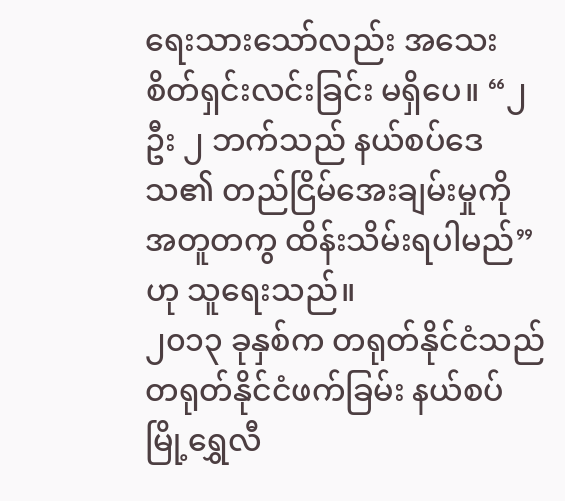ရေးသားသော်လည်း အသေးစိတ်ရှင်းလင်းခြင်း မရှိပေ။ “၂ ဦး ၂ ဘက်သည် နယ်စပ်ဒေသ၏ တည်ငြိမ်အေးချမ်းမှုကို အတူတကွ ထိန်းသိမ်းရပါမည်” ဟု သူရေးသည်။
၂၀၁၃ ခုနှစ်က တရုတ်နိုင်ငံသည် တရုတ်နိုင်ငံဖက်ခြမ်း နယ်စပ်မြို့ရွှေလီ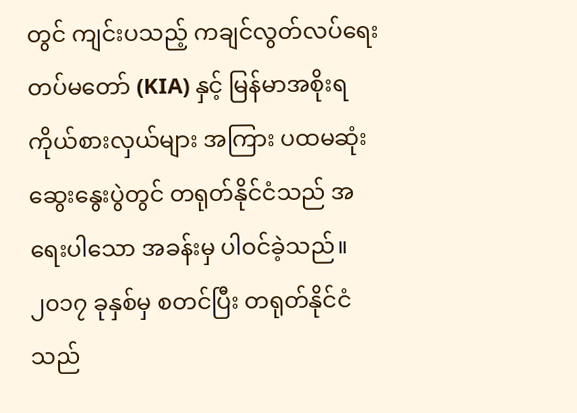တွင် ကျင်းပသည့် ကချင်လွတ်လပ်ရေးတပ်မတော် (KIA) နှင့် မြန်မာအစိုးရ ကိုယ်စားလှယ်များ အကြား ပထမဆုံးဆွေးနွေးပွဲတွင် တရုတ်နိုင်ငံသည် အရေးပါသော အခန်းမှ ပါဝင်ခဲ့သည်။
၂၀၁၇ ခုနှစ်မှ စတင်ပြီး တရုတ်နိုင်ငံသည်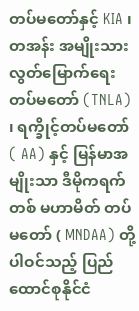တပ်မတော်နှင့် KIA ၊ တအန်း အမျိုးသားလွတ်မြောက်ရေးတပ်မတော် (TNLA) ၊ ရက္ခိုင့်တပ်မတော် ( AA) နှင့် မြန်မာအမျိုးသာ ဒီမိုကရက်တစ် မဟာမိတ် တပ်မတော် ( MNDAA) တို့ပါဝင်သည့် ပြည်ထောင်စုနိုင်ငံ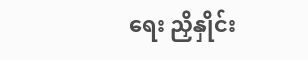ရေး ညှိနှိုင်း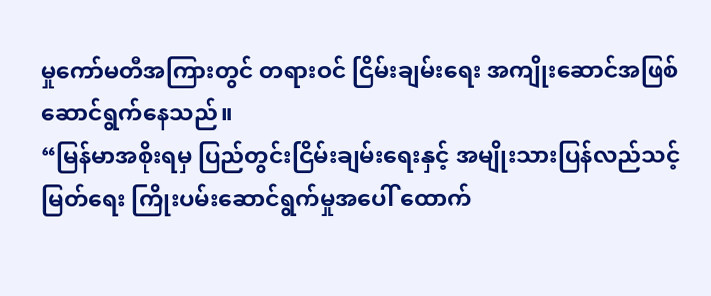မှုကော်မတီအကြားတွင် တရားဝင် ငြိမ်းချမ်းရေး အကျိုးဆောင်အဖြစ်ဆောင်ရွက်နေသည်။
“မြန်မာအစိုးရမှ ပြည်တွင်းငြိမ်းချမ်းရေးနှင့် အမျိုးသားပြန်လည်သင့်မြတ်ရေး ကြိုးပမ်းဆောင်ရွက်မှုအပေါ် ထောက်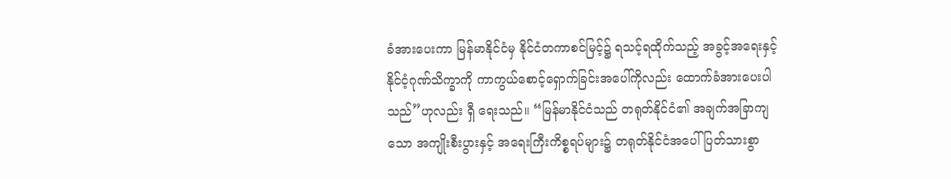ခံအားပေးကာ မြန်မာနိုင်ငံမှ နိုင်ငံတကာစင်မြင့်၌ ရသင့်ရထိုက်သည့် အခွင့်အရေးနှင့် နိုင်ငံ့ဂုဏ်သိက္ခာကို ကာကွယ်စောင့်ရှောက်ခြင်းအပေါ်ကိုလည်း ထောက်ခံအားပေးပါသည်”ဟုလည်း ရှီ ရေးသည်။ “မြန်မာနိုင်ငံသည် တရုတ်နိုင်ငံ၏ အချက်အခြာကျသော အကျိုးစီးပွားနှင့် အရေးကြီးကိစ္စရပ်များ၌ တရုတ်နိုင်ငံအပေါ် ပြတ်သားစွာ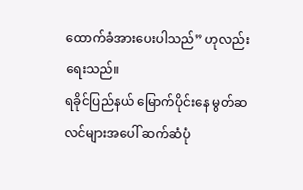ထောက်ခံအားပေးပါသည်” ဟုလည်း ရေးသည်။
ရခိုင်ပြည်နယ် မြောက်ပိုင်းနေ မွတ်ဆလင်များအပေါ် ဆက်ဆံပုံ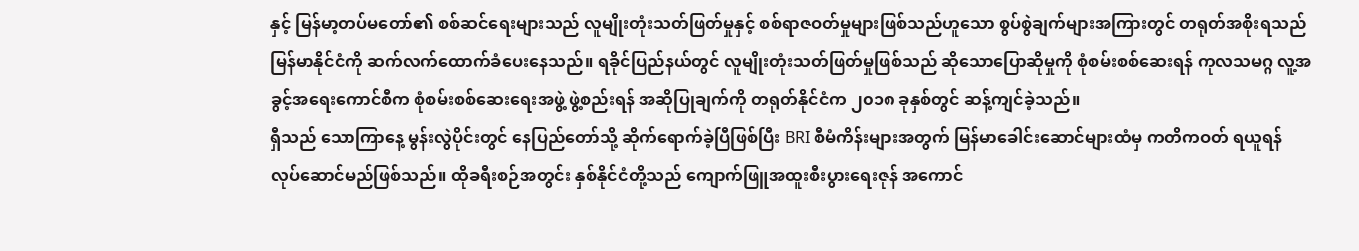နှင့် မြန်မာ့တပ်မတော်၏ စစ်ဆင်ရေးများသည် လူမျိုးတုံးသတ်ဖြတ်မှုနှင့် စစ်ရာဇဝတ်မှုများဖြစ်သည်ဟူသော စွပ်စွဲချက်များအကြားတွင် တရုတ်အစိုးရသည် မြန်မာနိုင်ငံကို ဆက်လက်ထောက်ခံပေးနေသည်။ ရခိုင်ပြည်နယ်တွင် လူမျိုးတုံးသတ်ဖြတ်မှုဖြစ်သည် ဆိုသောပြောဆိုမှုကို စုံစမ်းစစ်ဆေးရန် ကုလသမဂ္ဂ လူ့အခွင့်အရေးကောင်စီက စုံစမ်းစစ်ဆေးရေးအဖွဲ့ ဖွဲ့စည်းရန် အဆိုပြုချက်ကို တရုတ်နိုင်ငံက ၂၀၁၈ ခုနှစ်တွင် ဆန့်ကျင်ခဲ့သည်။
ရှီသည် သောကြာနေ့ မွန်းလွဲပိုင်းတွင် နေပြည်တော်သို့ ဆိုက်ရောက်ခဲ့ပြီဖြစ်ပြီး BRI စီမံကိန်းများအတွက် မြန်မာခေါင်းဆောင်များထံမှ ကတိကဝတ် ရယူရန် လုပ်ဆောင်မည်ဖြစ်သည်။ ထိုခရီးစဉ်အတွင်း နှစ်နိုင်ငံတို့သည် ကျောက်ဖြူအထူးစီးပွားရေးဇုန် အကောင်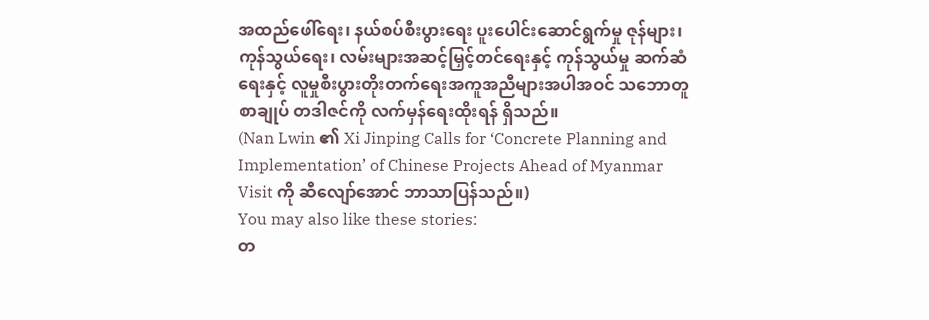အထည်ဖေါ်ရေး၊ နယ်စပ်စီးပွားရေး ပူးပေါင်းဆောင်ရွက်မှု ဇုန်များ၊ ကုန်သွယ်ရေး၊ လမ်းများအဆင့်မြှင့်တင်ရေးနှင့် ကုန်သွယ်မှု ဆက်ဆံရေးနှင့် လူမှုစီးပွားတိုးတက်ရေးအကူအညီများအပါအဝင် သဘောတူစာချုပ် တဒါဇင်ကို လက်မှန်ရေးထိုးရန် ရှိသည်။
(Nan Lwin ၏ Xi Jinping Calls for ‘Concrete Planning and Implementation’ of Chinese Projects Ahead of Myanmar Visit ကို ဆီလျော်အောင် ဘာသာပြန်သည်။)
You may also like these stories:
တ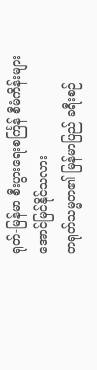ရုတ်-မြန်မာ စီးပွားရေးစင်္ကြန် စီမံကိန်းများ အောင်မြင်နိုင်သလား
တရုတ်သမ္မတ၏ မြန်မာပြည် ခရီးစဉ်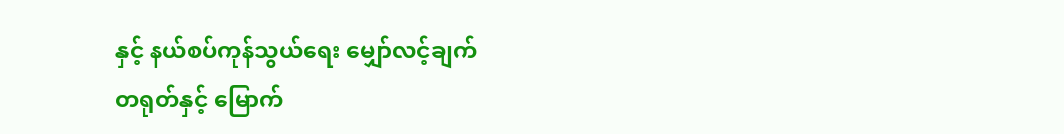နှင့် နယ်စပ်ကုန်သွယ်ရေး မျှော်လင့်ချက်
တရုတ်နှင့် မြောက်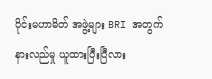ပိုင်းမဟာမိတ် အဖွဲ့များ BRI အတွက် နားလည်မှု ယူထားပြီးပြီလား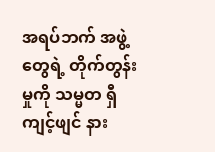အရပ်ဘက် အဖွဲ့တွေရဲ့ တိုက်တွန်းမှုကို သမ္မတ ရှီကျင့်ဖျင် နား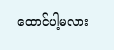ထောင်ပါ့မလား